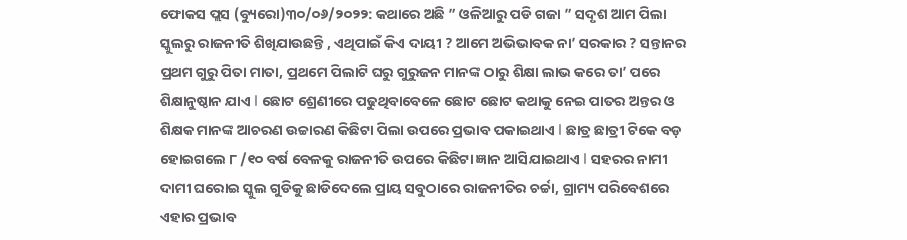ଫୋକସ ପ୍ଲସ (ବ୍ୟୁରୋ)୩୦/୦୬/୨୦୨୨: କଥାରେ ଅଛି ” ଓଳିଆରୁ ପଡି ଗଜା ” ସଦୃଶ ଆମ ପିଲା ସ୍କୁଲରୁ ରାଜନୀତି ଶିଖିଯାଉଛନ୍ତି , ଏଥିପାଇଁ କିଏ ଦାୟୀ ? ଆମେ ଅଭିଭାବକ ନା’ ସରକାର ? ସନ୍ତାନର ପ୍ରଥମ ଗୁରୁ ପିତା ମାତା, ପ୍ରଥମେ ପିଲାଟି ଘରୁ ଗୁରୁଜନ ମାନଙ୍କ ଠାରୁ ଶିକ୍ଷା ଲାଭ କରେ ତା’ ପରେ ଶିକ୍ଷାନୁଷ୍ଠାନ ଯାଏ I ଛୋଟ ଶ୍ରେଣୀରେ ପଢୁଥିବାବେଳେ ଛୋଟ ଛୋଟ କଥାକୁ ନେଇ ପାତର ଅନ୍ତର ଓ ଶିକ୍ଷକ ମାନଙ୍କ ଆଚରଣ ଉଚ୍ଚାରଣ କିଛିଟା ପିଲା ଉପରେ ପ୍ରଭାବ ପକାଇଥାଏ I ଛାତ୍ର ଛାତ୍ରୀ ଟିକେ ବଡ଼ ହୋଇଗଲେ ୮ /୧୦ ବର୍ଷ ବେଳକୁ ରାଜନୀତି ଉପରେ କିଛିଟା ଜ୍ଞାନ ଆସିଯାଇଥାଏ I ସହରର ନାମୀ ଦାମୀ ଘରୋଇ ସ୍କୁଲ ଗୁଡିକୁ ଛାଡିଦେଲେ ପ୍ରାୟ ସବୁଠାରେ ରାଜନୀତିର ଚର୍ଚ୍ଚା, ଗ୍ରାମ୍ୟ ପରିବେଶରେ ଏହାର ପ୍ରଭାବ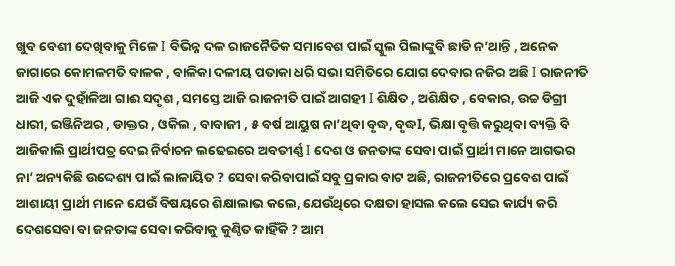ଖୁବ ବେଶୀ ଦେଖିବାକୁ ମିଳେ I ବିଭିନ୍ନ ଦଳ ରାଜନୈତିକ ସମାବେଶ ପାଇଁ ସ୍କୁଲ ପିଲାଙ୍କୁବି ଛାଡି ନ’ଥାନ୍ତି , ଅନେକ ଜାଗାରେ କୋମଳମତି ବାଳକ , ବାଳିକା ଦଳୀୟ ପତାକା ଧରି ସଭା ସମିତିରେ ଯୋଗ ଦେବାର ନଜିର ଅଛି I ରାଜନୀତି ଆଜି ଏକ ଦୁହାଁଳିଆ ଗାଈ ସଦୃଶ , ସମସ୍ତେ ଆଜି ରାଜନୀତି ପାଇଁ ଆଗହୀ I ଶିକ୍ଷିତ , ଅଶିକ୍ଷିତ , ବେକାର, ଉଚ୍ଚ ଡିଗ୍ରୀ ଧାରୀ, ଇଞ୍ଜିନିଅର , ଡାକ୍ତର , ଓକିଲ , ବାବାଜୀ , ୫ ବର୍ଷ ଆୟୁଷ ନା’ଥିବା ବୃଦ୍ଧ, ବୃଦ୍ଧI, ଭିକ୍ଷା ବୃତ୍ତି କରୁଥିବା ବ୍ୟକ୍ତି ବି ଆଜିକାଲି ପ୍ରାର୍ଥୀପତ୍ର ଦେଇ ନିର୍ବାଚନ ଲଢେଇରେ ଅବତୀର୍ଣ୍ଣ I ଦେଶ ଓ ଜନତାଙ୍କ ସେବା ପାଇଁ ପ୍ରାର୍ଥୀ ମାନେ ଆଗଭର ନା’ ଅନ୍ୟକିଛି ଉଦ୍ଦେଶ୍ୟ ପାଇଁ ଲାଳାୟିତ ? ସେବା କରିବାପାଇଁ ସବୁ ପ୍ରକାର ବାଟ ଅଛି, ରାଜନୀତିରେ ପ୍ରବେଶ ପାଇଁ ଆଶାୟୀ ପ୍ରାର୍ଥୀ ମାନେ ଯେଉଁ ବିଷୟରେ ଶିକ୍ଷାଲାଭ କଲେ, ଯେଉଁଥିରେ ଦକ୍ଷତା ହାସଲ କଲେ ସେଇ କାର୍ଯ୍ୟ କରି ଦେଶସେବା ବା ଜନତାଙ୍କ ସେବା କରିବାକୁ କୁଣ୍ଠିତ କାହିଁକି ? ଆମ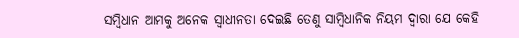ସମ୍ବିଧାନ ଆମକୁ ଅନେକ ସ୍ୱାଧୀନତା ଦେଇଛି ତେଣୁ ସାମ୍ବିଧାନିକ ନିୟମ ଦ୍ୱାରା ଯେ କେହି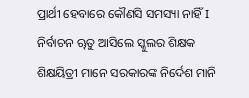ପ୍ରାର୍ଥୀ ହେବାରେ କୌଣସି ସମସ୍ୟା ନାହିଁ I
ନିର୍ବାଚନ ୠତୁ ଆସିଲେ ସ୍କୁଲର ଶିକ୍ଷକ ଶିକ୍ଷୟିତ୍ରୀ ମାନେ ସରକାରଙ୍କ ନିର୍ଦେଶ ମାନି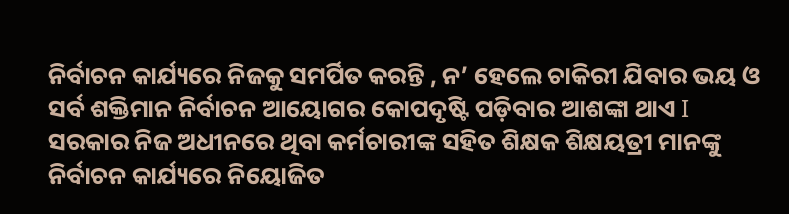ନିର୍ବାଚନ କାର୍ଯ୍ୟରେ ନିଜକୁ ସମର୍ପିତ କରନ୍ତି , ନ’ ହେଲେ ଚାକିରୀ ଯିବାର ଭୟ ଓ ସର୍ବ ଶକ୍ତିମାନ ନିର୍ବାଚନ ଆୟୋଗର କୋପଦୃଷ୍ଟି ପଡ଼ିବାର ଆଶଙ୍କା ଥାଏ I ସରକାର ନିଜ ଅଧୀନରେ ଥିବା କର୍ମଚାରୀଙ୍କ ସହିତ ଶିକ୍ଷକ ଶିକ୍ଷୟତ୍ରୀ ମାନଙ୍କୁ ନିର୍ବାଚନ କାର୍ଯ୍ୟରେ ନିୟୋଜିତ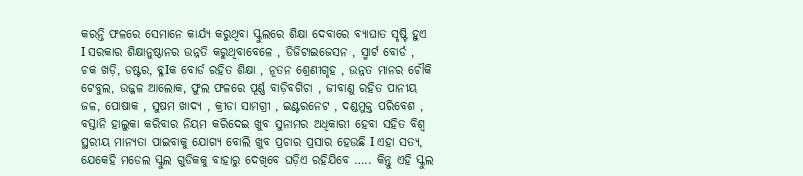କରନ୍ତି ଫଳରେ ସେମାନେ କାର୍ଯ୍ୟ କରୁଥିବା ସ୍କୁଲରେ ଶିକ୍ଷା ଦେବାରେ ବ୍ୟାଘାତ ସୃଷ୍ଟି ହୁଏ I ସରକାର ଶିକ୍ଷାନୁଷ୍ଠାନର ଉନ୍ନତି କରୁଥିବାବେଳେ , ଡିଜିଟାଇଜେସନ , ସ୍ମାର୍ଟ ବୋର୍ଡ , ଚକ ଖଡ଼ି, ଡଷ୍ଟର, ବ୍ଳIକ ବୋର୍ଡ ରହିତ ଶିକ୍ଷା , ନୂତନ ଶ୍ରେଣୀଗୃହ , ଉନ୍ନତ ମାନର ଚୌକି ଟେବୁଲ, ଉଜ୍ଜଳ ଆଲୋକ, ଫୁଲ ଫଳରେ ପୂର୍ଣ୍ଣ ବାଡ଼ିବଗିଚା , ଜୀବାଣୁ ରହିତ ପାନୀୟ ଜଳ, ପୋଷାକ , ସୁଷମ ଖାଦ୍ୟ , କ୍ରୀଡା ସାମଗ୍ରୀ , ଇଣ୍ଟରନେଟ , ଦଣ୍ଡମୁକ୍ତ ପରିବେଶ , ବସ୍ତାନି ହାଲୁକା କରିବାର ନିୟମ କରିଦେଇ ଖୁବ ସୁନାମର ଅଧିକାରୀ ହେବା ସହିତ ବିଶ୍ୱ ସ୍ଥରୀୟ ମାନ୍ୟତା ପାଇବାକୁ ଯୋଗ୍ୟ ବୋଲି ଖୁବ ପ୍ରଚାର ପ୍ରସାର ହେଉଛି I ଏହା ସତ୍ୟ, ଯେକେହି ମଡେଲ ସ୍କୁଲ ଗୁଡିକକୁ ବାହାରୁ ଦେଖିବେ ଘଡ଼ିଏ ରହିଯିବେ ….. କିନ୍ତୁ ଏହି ସ୍କୁଲ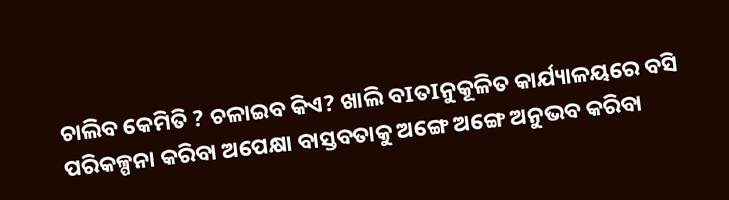ଚାଲିବ କେମିତି ? ଚଳାଇବ କିଏ? ଖାଲି ବIତIନୁକୂଳିତ କାର୍ଯ୍ୟାଳୟରେ ବସି ପରିକଳ୍ପନା କରିବା ଅପେକ୍ଷା ବାସ୍ତବତାକୁ ଅଙ୍ଗେ ଅଙ୍ଗେ ଅନୁଭବ କରିବା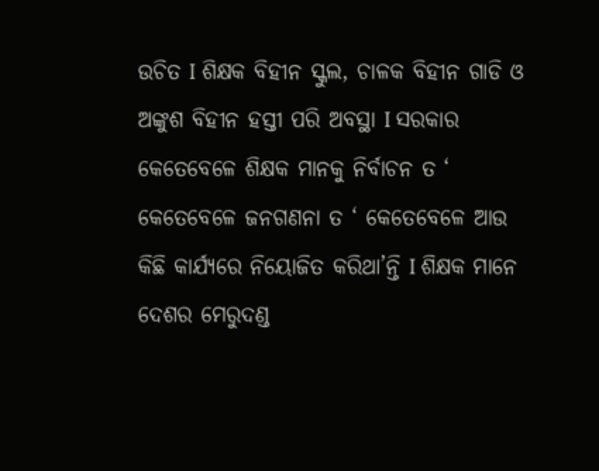ଉଚିତ I ଶିକ୍ଷକ ବିହୀନ ସ୍କୁଲ, ଚାଳକ ବିହୀନ ଗାଡି ଓ ଅଙ୍କୁଶ ବିହୀନ ହସ୍ତୀ ପରି ଅବସ୍ଥା I ସରକାର କେତେବେଳେ ଶିକ୍ଷକ ମାନକୁ ନିର୍ବାଚନ ତ ‘ କେତେବେଳେ ଜନଗଣନା ତ ‘ କେତେବେଳେ ଆଉ କିଛି କାର୍ଯ୍ୟରେ ନିୟୋଜିତ କରିଥା’ନ୍ତି I ଶିକ୍ଷକ ମାନେ ଦେଶର ମେରୁଦଣ୍ଡ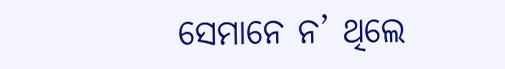ସେମାନେ ନ’ ଥିଲେ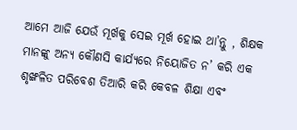ଆମେ ଆଜି ଯେଉଁ ମୂର୍ଖକୁ ସେଇ ମୂର୍ଖ ହୋଇ ଥା’ନ୍ତୁ , ଶିକ୍ଷକ ମାନଙ୍କୁ ଅନ୍ୟ କୌଣସି କାର୍ଯ୍ୟରେ ନିୟୋଜିତ ନ’ କରି ଏକ ଶୃଙ୍ଖଳିତ ପରିବେଶ ତିଆରି କରି କେବଳ ଶିକ୍ଷା ଏବଂ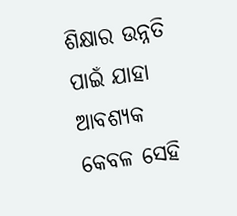ଶିକ୍ଷାର ଉନ୍ନତି ପାଇଁ ଯାହା ଆବଶ୍ୟକ କେବଳ ସେହି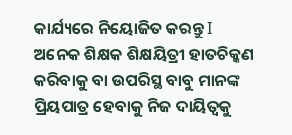କାର୍ଯ୍ୟରେ ନିୟୋଜିତ କରନ୍ତୁ I ଅନେକ ଶିକ୍ଷକ ଶିକ୍ଷୟିତ୍ରୀ ହାତଚିକ୍କଣ କରିବାକୁ ବା ଉପରିସ୍ଥ ବାବୁ ମାନଙ୍କ ପ୍ରିୟପାତ୍ର ହେବାକୁ ନିଜ ଦାୟିତ୍ୱକୁ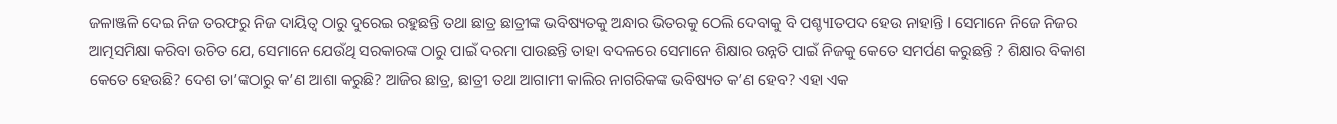ଜଳାଞ୍ଜଳି ଦେଇ ନିଜ ତରଫରୁ ନିଜ ଦାୟିତ୍ୱ ଠାରୁ ଦୁରେଇ ରହୁଛନ୍ତି ତଥା ଛାତ୍ର ଛାତ୍ରୀଙ୍କ ଭବିଷ୍ୟତକୁ ଅନ୍ଧାର ଭିତରକୁ ଠେଲି ଦେବାକୁ ବି ପଶ୍ଚ୍ୟIତପଦ ହେଉ ନାହାନ୍ତି I ସେମାନେ ନିଜେ ନିଜର ଆତ୍ମସମିକ୍ଷା କରିବା ଉଚିତ ଯେ, ସେମାନେ ଯେଉଁଥି ସରକାରଙ୍କ ଠାରୁ ପାଇଁ ଦରମା ପାଉଛନ୍ତି ତାହା ବଦଳରେ ସେମାନେ ଶିକ୍ଷାର ଉନ୍ନତି ପାଇଁ ନିଜକୁ କେତେ ସମର୍ପଣ କରୁଛନ୍ତି ? ଶିକ୍ଷାର ବିକାଶ କେତେ ହେଉଛି? ଦେଶ ତା’ଙ୍କଠାରୁ କ’ଣ ଆଶା କରୁଛି? ଆଜିର ଛାତ୍ର, ଛାତ୍ରୀ ତଥା ଆଗାମୀ କାଲିର ନାଗରିକଙ୍କ ଭବିଷ୍ୟତ କ’ଣ ହେବ? ଏହା ଏକ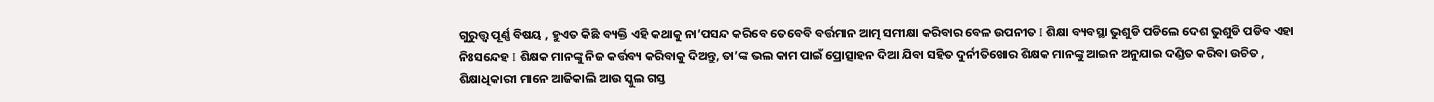ଗୁରୁତ୍ତ୍ୱ ପୂର୍ଣ୍ଣ ବିଷୟ , ହୁଏତ କିଛି ବ୍ୟକ୍ତି ଏହି କଥାକୁ ନା’ପସନ୍ଦ କରିବେ ତେବେବି ବର୍ତ୍ତମାନ ଆତ୍ମ ସମୀକ୍ଷା କରିବାର ବେଳ ଉପନୀତ I ଶିକ୍ଷା ବ୍ୟବସ୍ଥା ଭୁଶୁଡି ପଡିଲେ ଦେଶ ଭୁଶୁଡି ପଡିବ ଏହା ନିଃସନ୍ଦେହ I ଶିକ୍ଷକ ମାନଙ୍କୁ ନିଜ କର୍ତ୍ତବ୍ୟ କରିବାକୁ ଦିଅନ୍ତୁ, ତା’ଙ୍କ ଭଲ କାମ ପାଇଁ ପ୍ରୋତ୍ସାହନ ଦିଆ ଯିବା ସହିତ ଦୁର୍ନୀତିଖୋର ଶିକ୍ଷକ ମାନଙ୍କୁ ଆଇନ ଅନୁଯାଇ ଦଣ୍ଡିତ କରିବା ଉଚିତ , ଶିକ୍ଷାଧିକାରୀ ମାନେ ଆଜିକାଲି ଆଉ ସ୍କୁଲ ଗସ୍ତ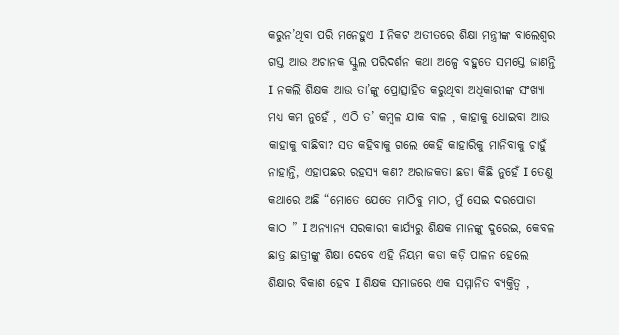କରୁନ’ଥିବା ପରି ମନେହୁଏ I ନିକଟ ଅତୀତରେ ଶିକ୍ଷା ମନ୍ତ୍ରୀଙ୍କ ବାଲେଶ୍ୱର ଗସ୍ତ ଆଉ ଅଚାନକ ସ୍କୁଲ ପରିଦର୍ଶନ କଥା ଅଳ୍ପେ ବହୁତେ ସମସ୍ତେ ଜାଣନ୍ତି I ନକଲି ଶିକ୍ଷକ ଆଉ ତା’ଙ୍କୁ ପ୍ରୋତ୍ସାହିତ କରୁଥିବା ଅଧିକାରୀଙ୍କ ସଂଖ୍ୟା ମଧ୍ୟ କମ ନୁହେଁ , ଏଠି ତ’ କମ୍ବଳ ଯାକ ବାଳ , କାହାକୁ ଧୋଇବା ଆଉ କାହାକୁ ବାଛିବା? ସତ କହିବାକୁ ଗଲେ କେହି କାହାରିକୁ ମାନିବାକୁ ଚାହୁଁ ନାହାନ୍ତି, ଏହାପଛର ରହସ୍ୟ କଣ? ଅରାଜକତା ଛଡା କିଛି ନୁହେଁ I ତେଣୁ କଥାରେ ଅଛି “ମୋତେ ଯେତେ ମାଠିବୁ ମାଠ, ମୁଁ ସେଇ ଦରପୋଡା କାଠ ” I ଅନ୍ୟାନ୍ୟ ସରକାରୀ କାର୍ଯ୍ୟରୁ ଶିକ୍ଷକ ମାନଙ୍କୁ ଦୁରେଇ, କେବଳ ଛାତ୍ର ଛାତ୍ରୀଙ୍କୁ ଶିକ୍ଷା ଦେବେ ଏହି ନିୟମ କଡା କଡ଼ି ପାଳନ ହେଲେ ଶିକ୍ଷାର ବିକାଶ ହେବ I ଶିକ୍ଷକ ସମାଜରେ ଏକ ସମ୍ମାନିତ ବ୍ୟକ୍ତିତ୍ୱ ,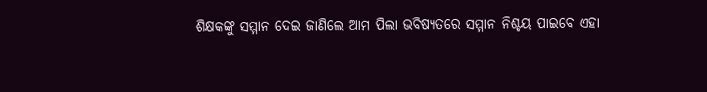ଶିକ୍ଷକଙ୍କୁ ସମ୍ମାନ ଦେଇ ଜାଣିଲେ ଆମ ପିଲା ଭବିଷ୍ୟତରେ ସମ୍ମାନ ନିଶ୍ଚୟ ପାଇବେ ଏହା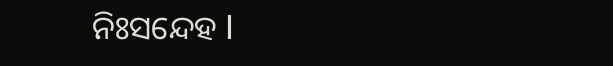ନିଃସନ୍ଦେହ I